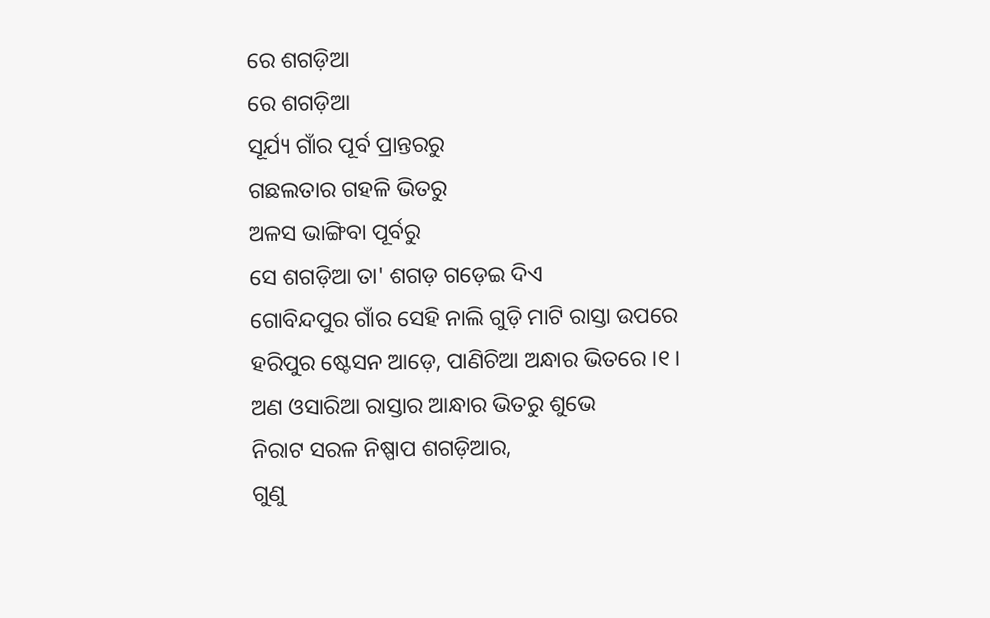ରେ ଶଗଡ଼ିଆ
ରେ ଶଗଡ଼ିଆ
ସୂର୍ଯ୍ୟ ଗାଁର ପୂର୍ବ ପ୍ରାନ୍ତରରୁ
ଗଛଲତାର ଗହଳି ଭିତରୁ
ଅଳସ ଭାଙ୍ଗିବା ପୂର୍ବରୁ
ସେ ଶଗଡ଼ିଆ ତା' ଶଗଡ଼ ଗଡ଼େଇ ଦିଏ
ଗୋବିନ୍ଦପୁର ଗାଁର ସେହି ନାଲି ଗୁଡ଼ି ମାଟି ରାସ୍ତା ଉପରେ
ହରିପୁର ଷ୍ଟେସନ ଆଡ଼େ, ପାଣିଚିଆ ଅନ୍ଧାର ଭିତରେ ।୧।
ଅଣ ଓସାରିଆ ରାସ୍ତାର ଆନ୍ଧାର ଭିତରୁ ଶୁଭେ
ନିରାଟ ସରଳ ନିଷ୍ପାପ ଶଗଡ଼ିଆର,
ଗୁଣୁ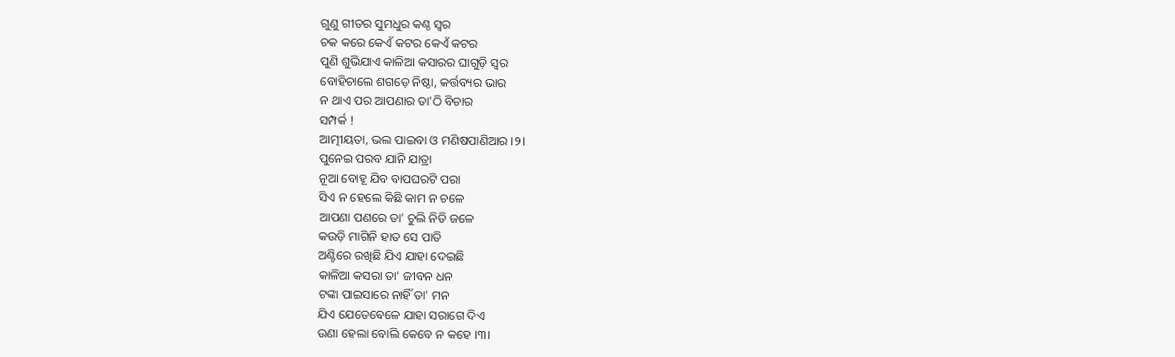ଗୁଣୁ ଗୀତର ସୁମଧୁର କଣ୍ଠ ସ୍ୱର
ଚକ କରେ କେଏଁ କଟର କେଏଁ କଟର
ପୁଣି ଶୁଭିଯାଏ କାଳିଆ କସାରର ଘାଗୁଡ଼ି ସ୍ୱର
ବୋହିଚାଲେ ଶଗଡ଼େ ନିଷ୍ଠା, କର୍ତ୍ତବ୍ୟର ଭାର
ନ ଥାଏ ପର ଆପଣାର ତା'ଠି ବିଚାର
ସମ୍ପର୍କ !
ଆତ୍ମୀୟତା, ଭଲ ପାଇବା ଓ ମଣିଷପାଣିଆର ।୨।
ପୁନେଇ ପରବ ଯାନି ଯାତ୍ରା
ନୂଆ ବୋହୂ ଯିବ ବାପଘରଟି ପରା
ସିଏ ନ ହେଲେ କିଛି କାମ ନ ଚଳେ
ଆପଣା ପଣରେ ତା' ଚୁଲି ନିତି ଜଳେ
କଉଡ଼ି ମାଗିନି ହାତ ସେ ପାତି
ଅଣ୍ଟିରେ ରଖିଛି ଯିଏ ଯାହା ଦେଇଛି
କାଳିଆ କସରା ତା' ଜୀବନ ଧନ
ଟଙ୍କା ପାଇସାରେ ନାହିଁ ତା' ମନ
ଯିଏ ଯେତେବେଳେ ଯାହା ସରାଗେ ଦିଏ
ଉଣା ହେଲା ବୋଲି କେବେ ନ କହେ ।୩।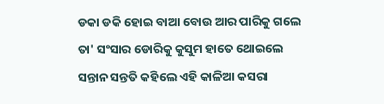ଡକା ଡକି ହୋଇ ବାଆ ବୋଉ ଆର ପାରିକୁ ଗଲେ
ତା' ସଂସାର ଡୋରିକୁ କୁସୁମ ହାତେ ଥୋଇଲେ
ସନ୍ତାନ ସନ୍ତତି କହିଲେ ଏହି କାଳିଆ କସରା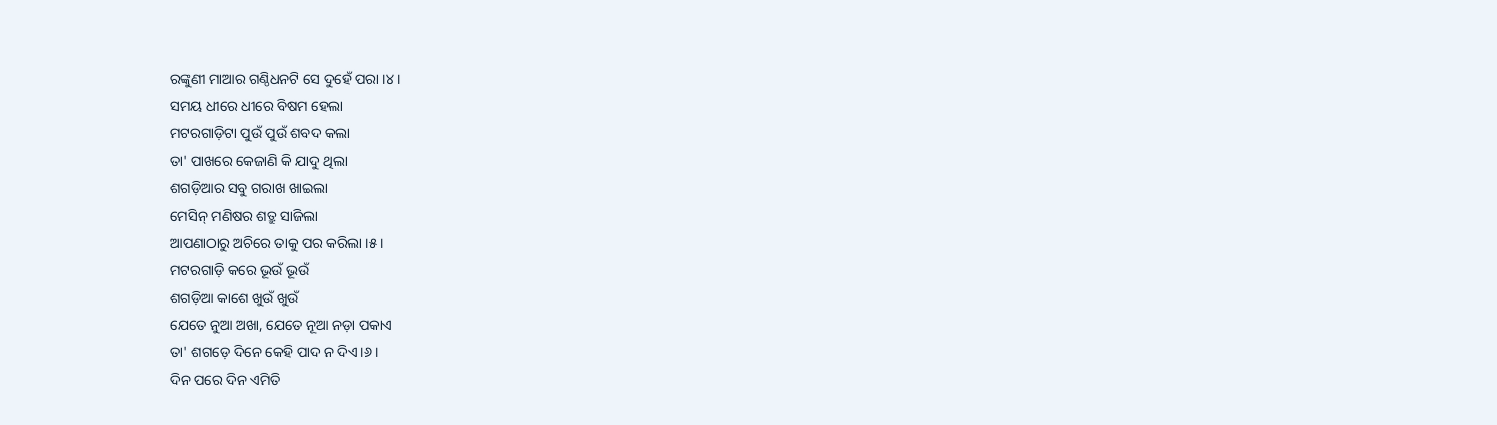ରଙ୍କୁଣୀ ମାଆର ଗଣ୍ଠିଧନଟି ସେ ଦୁହେଁ ପରା ।୪।
ସମୟ ଧୀରେ ଧୀରେ ବିଷମ ହେଲା
ମଟରଗାଡ଼ିଟା ପୁଉଁ ପୁଉଁ ଶବଦ କଲା
ତା' ପାଖରେ କେଜାଣି କି ଯାଦୁ ଥିଲା
ଶଗଡ଼ିଆର ସବୁ ଗରାଖ ଖାଇଲା
ମେସିନ୍ ମଣିଷର ଶତ୍ରୁ ସାଜିଲା
ଆପଣାଠାରୁ ଅଚିରେ ତାକୁ ପର କରିଲା ।୫।
ମଟରଗାଡ଼ି କରେ ଭୂଉଁ ଭୂଉଁ
ଶଗଡ଼ିଆ କାଶେ ଖୁଉଁ ଖୁଉଁ
ଯେତେ ନୁଆ ଅଖା, ଯେତେ ନୂଆ ନଡ଼ା ପକାଏ
ତା' ଶଗଡ଼େ ଦିନେ କେହି ପାଦ ନ ଦିଏ।୬।
ଦିନ ପରେ ଦିନ ଏମିତି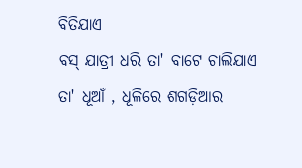ବିତିଯାଏ
ବସ୍ ଯାତ୍ରୀ ଧରି ତା' ବାଟେ ଚାଲିଯାଏ
ତା' ଧୂଆଁ , ଧୂଳିରେ ଶଗଡ଼ିଆର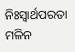ନିଃସ୍ୱାର୍ଥପରତା ମଳିନ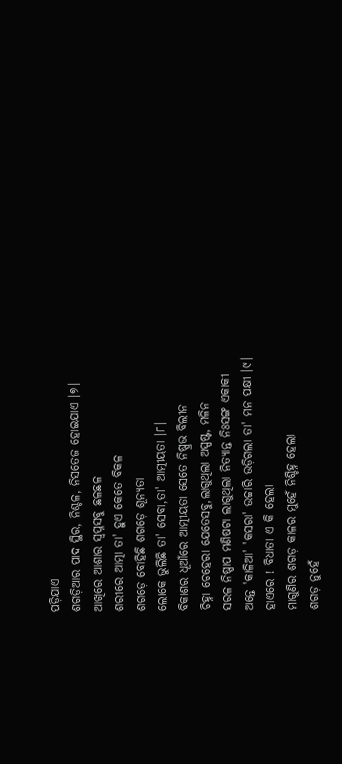ପଡ଼ିଯାଏ
ଶଗଡ଼ିଆର ପାଦ ସ୍ଥିର, ନିଶ୍ଚଳ, ନିସତେଜ ହୋଇଯାଏ ।୭।
ଆଖିରେ ଆଶାର ସ୍ୱପ୍ନସବୁ ଛଳଛଳ
ଶରୀରେ ଆତ୍ମା ତା' ହୁଏ କେତେ ବିକଳ
ଶଗଡ଼େ ବୋହିଛି ଶଗଡ଼େ ଶୂନ୍ୟତା
ଲୋକେ ଭୁଲିଛି ତା' ସେବା,ତା' ଆତ୍ମୀୟତା ।୮।
ବିକାଶର ଧୂଆଁରେ ଆତ୍ମୀୟତା ସେତେ ନିଷ୍ପ୍ରଭ ବିଲୀନ
ଚିହ୍ନା ଚେହେରା ଯେତେସବୁ,ଲାଗୁଥିଲା ଅସ୍ପଷ୍ଟ, ମଳିନ
ସରଳ ନିଷ୍ପାପ ମଣିଷଟା ଲାଗୁଥିଲା ନିତ୍ୟାନ୍ତ ନିଃସଙ୍ଗ ଏକାକୀ
ଅନ୍ତେ 'କାଳିଆ' 'କସରା' ଉଚ୍ଚାରି ଉଡ଼ିଗଲା ତା' ମନ ପକ୍ଷୀ ।୯।
ହାଏରେ ! ବିଧାତା ଏ କି ହେଲା
ମାଗୁଣିର ଶଗଡ଼ କାଳର ମୁହେଁ ନିଶ୍ଚିହ୍ନ ହେଲା
ଶଗଡ଼ ନୁହେଁ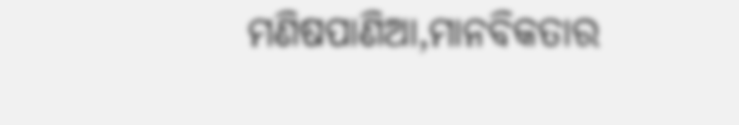ମଣିଷପାଣିଆ,ମାନବିକତାର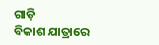ଗାଡ଼ି
ବିକାଶ ଯାତ୍ରାରେ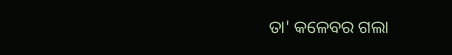ତା' କଳେବର ଗଲା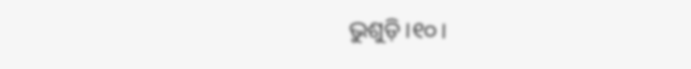ଭୁଶୁଡ଼ି ।୧୦।